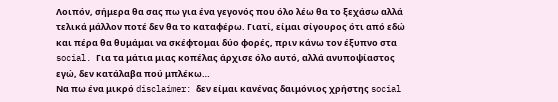Λοιπόν, σήμερα θα σας πω για ένα γεγονός που όλο λέω θα το ξεχάσω αλλά τελικά μάλλον ποτέ δεν θα το καταφέρω. Γιατί, είμαι σίγουρος ότι από εδώ και πέρα θα θυμάμαι να σκέφτομαι δύο φορές, πριν κάνω τον έξυπνο στα social. Για τα μάτια μιας κοπέλας άρχισε όλο αυτό, αλλά ανυποψίαστος εγώ, δεν κατάλαβα πού μπλέκω…
Να πω ένα μικρό disclaimer: δεν είμαι κανένας δαιμόνιος χρήστης social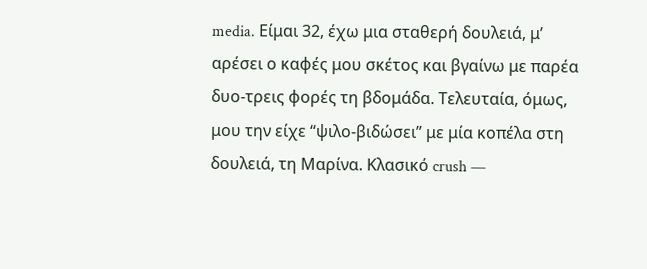media. Είμαι 32, έχω μια σταθερή δουλειά, μ’ αρέσει ο καφές μου σκέτος και βγαίνω με παρέα δυο-τρεις φορές τη βδομάδα. Τελευταία, όμως, μου την είχε “ψιλο-βιδώσει” με μία κοπέλα στη δουλειά, τη Μαρίνα. Κλασικό crush —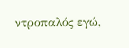ντροπαλός εγώ,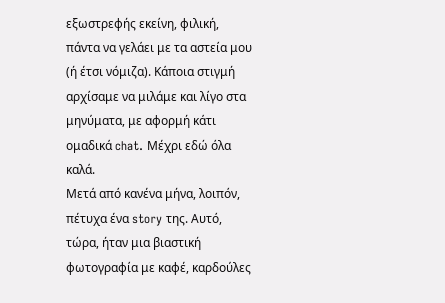εξωστρεφής εκείνη, φιλική, πάντα να γελάει με τα αστεία μου (ή έτσι νόμιζα). Κάποια στιγμή αρχίσαμε να μιλάμε και λίγο στα μηνύματα, με αφορμή κάτι ομαδικά chat. Μέχρι εδώ όλα καλά.
Μετά από κανένα μήνα, λοιπόν, πέτυχα ένα story της. Αυτό, τώρα, ήταν μια βιαστική φωτογραφία με καφέ, καρδούλες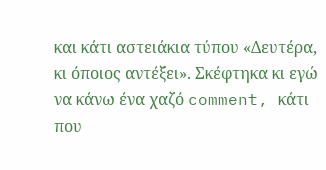και κάτι αστειάκια τύπου «Δευτέρα, κι όποιος αντέξει». Σκέφτηκα κι εγώ να κάνω ένα χαζό comment, κάτι που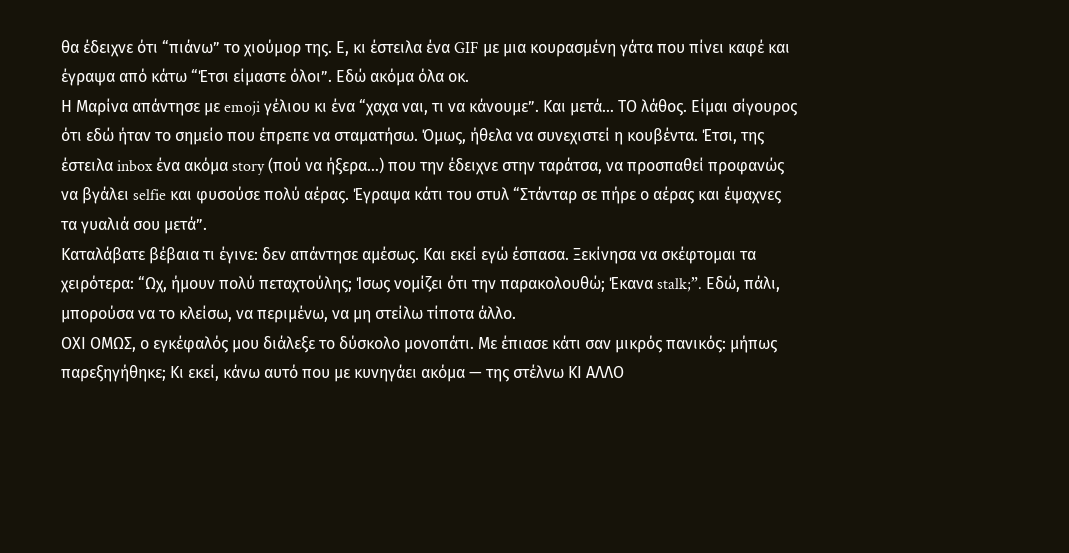θα έδειχνε ότι “πιάνω” το χιούμορ της. Ε, κι έστειλα ένα GIF με μια κουρασμένη γάτα που πίνει καφέ και έγραψα από κάτω “Έτσι είμαστε όλοι”. Εδώ ακόμα όλα οκ.
Η Μαρίνα απάντησε με emoji γέλιου κι ένα “χαχα ναι, τι να κάνουμε”. Και μετά… ΤΟ λάθος. Είμαι σίγουρος ότι εδώ ήταν το σημείο που έπρεπε να σταματήσω. Όμως, ήθελα να συνεχιστεί η κουβέντα. Έτσι, της έστειλα inbox ένα ακόμα story (πού να ήξερα…) που την έδειχνε στην ταράτσα, να προσπαθεί προφανώς να βγάλει selfie και φυσούσε πολύ αέρας. Έγραψα κάτι του στυλ “Στάνταρ σε πήρε ο αέρας και έψαχνες τα γυαλιά σου μετά”.
Καταλάβατε βέβαια τι έγινε: δεν απάντησε αμέσως. Και εκεί εγώ έσπασα. Ξεκίνησα να σκέφτομαι τα χειρότερα: “Ωχ, ήμουν πολύ πεταχτούλης; Ίσως νομίζει ότι την παρακολουθώ; Έκανα stalk;”. Εδώ, πάλι, μπορούσα να το κλείσω, να περιμένω, να μη στείλω τίποτα άλλο.
ΟΧΙ ΟΜΩΣ, ο εγκέφαλός μου διάλεξε το δύσκολο μονοπάτι. Με έπιασε κάτι σαν μικρός πανικός: μήπως παρεξηγήθηκε; Κι εκεί, κάνω αυτό που με κυνηγάει ακόμα — της στέλνω ΚΙ ΑΛΛΟ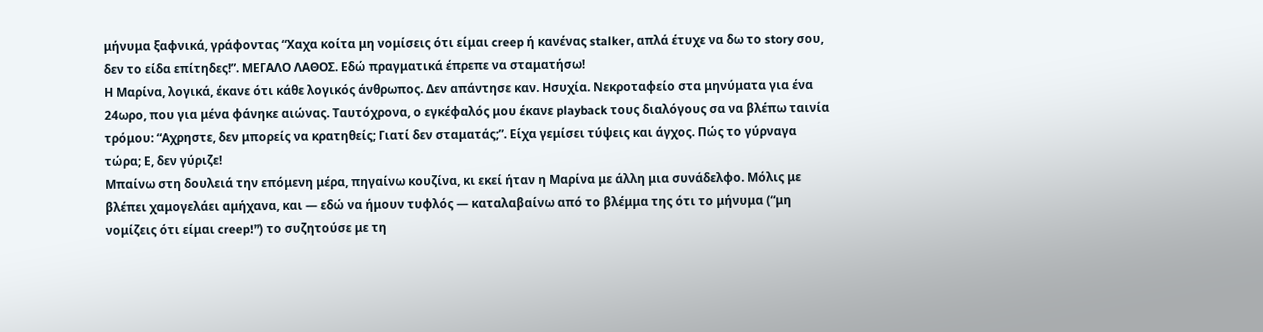μήνυμα ξαφνικά, γράφοντας “Χαχα κοίτα μη νομίσεις ότι είμαι creep ή κανένας stalker, απλά έτυχε να δω το story σου, δεν το είδα επίτηδες!”. ΜΕΓΑΛΟ ΛΑΘΟΣ. Εδώ πραγματικά έπρεπε να σταματήσω!
Η Μαρίνα, λογικά, έκανε ότι κάθε λογικός άνθρωπος. Δεν απάντησε καν. Ησυχία. Νεκροταφείο στα μηνύματα για ένα 24ωρο, που για μένα φάνηκε αιώνας. Ταυτόχρονα, ο εγκέφαλός μου έκανε playback τους διαλόγους σα να βλέπω ταινία τρόμου: “Αχρηστε, δεν μπορείς να κρατηθείς; Γιατί δεν σταματάς;”. Είχα γεμίσει τύψεις και άγχος. Πώς το γύρναγα τώρα; Ε, δεν γύριζε!
Μπαίνω στη δουλειά την επόμενη μέρα, πηγαίνω κουζίνα, κι εκεί ήταν η Μαρίνα με άλλη μια συνάδελφο. Μόλις με βλέπει χαμογελάει αμήχανα, και — εδώ να ήμουν τυφλός — καταλαβαίνω από το βλέμμα της ότι το μήνυμα (“μη νομίζεις ότι είμαι creep!”) το συζητούσε με τη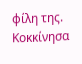φίλη της. Κοκκίνησα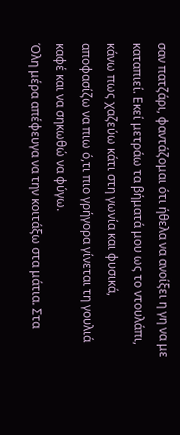σαν πατζάρι, φαντάζομαι ότι ήθελα να ανοίξει η γη να με καταπιεί. Εκεί μετράω τα βήματά μου ως το ντουλάπι, κάνω πως χαζεύω κάτι στη γωνία και φυσικά, αποφασίζω να πιω ό,τι πιο γρήγορα γίνεται τη γουλιά καφέ και να σηκωθώ να φύγω.
Όλη μέρα απέφευγα να την κοιτάξω στα μάτια. Στα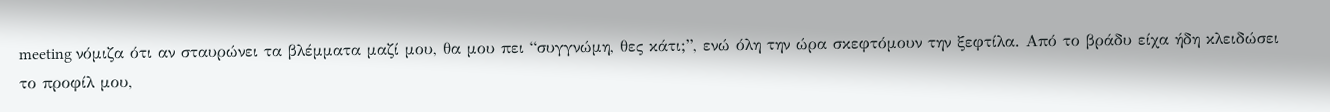meeting νόμιζα ότι αν σταυρώνει τα βλέμματα μαζί μου, θα μου πει “συγγνώμη, θες κάτι;”, ενώ όλη την ώρα σκεφτόμουν την ξεφτίλα. Από το βράδυ είχα ήδη κλειδώσει το προφίλ μου,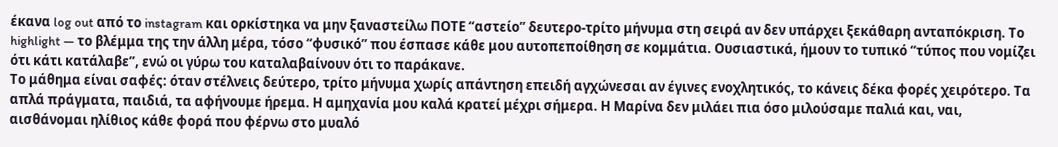έκανα log out από το instagram και ορκίστηκα να μην ξαναστείλω ΠΟΤΕ “αστείο” δευτερο-τρίτο μήνυμα στη σειρά αν δεν υπάρχει ξεκάθαρη ανταπόκριση. Το highlight — το βλέμμα της την άλλη μέρα, τόσο “φυσικό” που έσπασε κάθε μου αυτοπεποίθηση σε κομμάτια. Ουσιαστικά, ήμουν το τυπικό “τύπος που νομίζει ότι κάτι κατάλαβε”, ενώ οι γύρω του καταλαβαίνουν ότι το παράκανε.
Το μάθημα είναι σαφές: όταν στέλνεις δεύτερο, τρίτο μήνυμα χωρίς απάντηση επειδή αγχώνεσαι αν έγινες ενοχλητικός, το κάνεις δέκα φορές χειρότερο. Τα απλά πράγματα, παιδιά, τα αφήνουμε ήρεμα. Η αμηχανία μου καλά κρατεί μέχρι σήμερα. Η Μαρίνα δεν μιλάει πια όσο μιλούσαμε παλιά και, ναι, αισθάνομαι ηλίθιος κάθε φορά που φέρνω στο μυαλό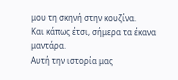μου τη σκηνή στην κουζίνα.
Και κάπως έτσι, σήμερα τα έκανα μαντάρα.
Αυτή την ιστορία μας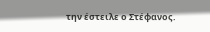την έστειλε ο Στέφανος.